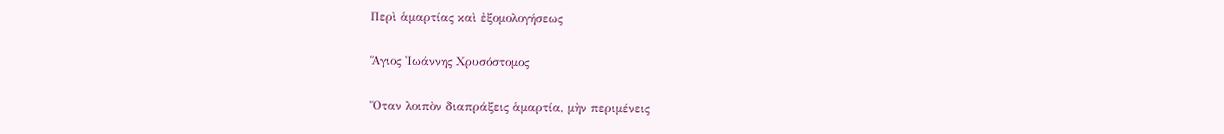Περὶ ἁμαρτίας καὶ ἐξομολογήσεως

Ἅγιος Ἰωάννης Χρυσόστομος

Ὅταν λοιπὸν διαπράξεις ἁμαρτία, μὴν περιμένεις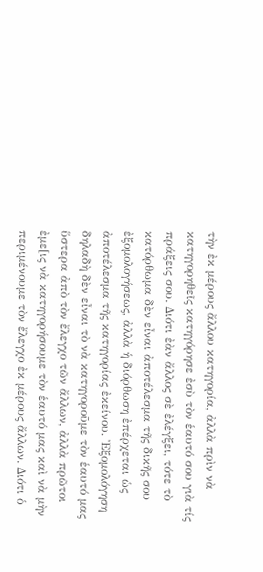τὴν ἐκ μέρους ἄλλου κατηγορία, ἀλλὰ πρὶν νὰ κατηγορηθεῖς κατηγόρησε ἐσὺ τὸν ἑαυτό σου γιὰ τίς πράξεις σου. Διότι ἐὰν ἄλλος σὲ ἐλέγξει, τότε τὸ κατόρθωμα δὲν εἶναι ἀποτέλεσμα τῆς δικῆς σου ἐξομολογήσεως, ἀλλὰ ἡ διόρθωση ἐπέρχεται ὡς ἀποτέλεσμα τῆς κατηγορίας ἐκείνου. Ἐξομολόγηση δηλαδὴ δὲν εἶναι τὸ νὰ κατηγοροῦμε τὸν ἑαυτό μας ὕστερα ἀπὸ τὸν ἔλεγχο τῶν ἄλλων, ἀλλὰ πρῶτοι ἐμε[ις νὰ κατηγορήσουμε τὸν ἑαυτό μας καὶ νὰ μὴν περιμένουμε τὸν ἔλεγχο ἐκ μέρους ἄλλων. Διότι ὁ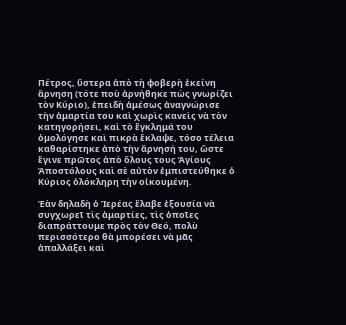Πέτρος, ὕστερα ἀπὸ τὴ φοβερὴ ἐκείνη ἄρνηση (τότε ποὺ ἀρνήθηκε πὼς γνωρίζει τὸν Κύριο), ἐπειδὴ ἀμέσως ἀναγνώρισε τὴν ἁμαρτία του καὶ χωρὶς κανεὶς νὰ τὸν κατηγορήσει, καὶ τὸ ἔγκλημά του ὁμολόγησε καὶ πικρὰ ἔκλαψε, τόσο τέλεια καθαρίστηκε ἀπὸ τὴν ἄρνησή του, ὥστε ἔγινε πρῶτος ἀπὸ ὅλους τους Ἁγίους Ἀποστόλους καὶ σὲ αὐτὸν ἐμπιστεύθηκε ὁ Κύριος ὁλόκληρη τὴν οἰκουμένη.

Ἐὰν δηλαδὴ ὁ Ἱερέας ἔλαβε ἐξουσία νὰ συγχωρεῖ τὶς ἁμαρτίες, τὶς ὁποῖες διαπράττουμε πρὸς τὸν Θεό, πολὺ περισσότερο θὰ μπορέσει νὰ μᾶς ἀπαλλάξει καὶ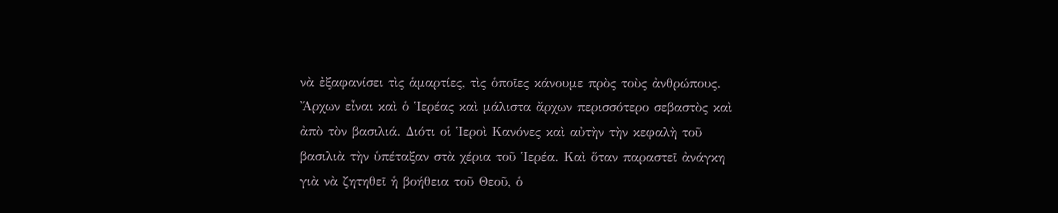νὰ ἐξαφανίσει τὶς ἁμαρτίες, τὶς ὁποῖες κάνουμε πρὸς τοὺς ἀνθρώπους. Ἄρχων εἶναι καὶ ὁ Ἱερέας καὶ μάλιστα ἄρχων περισσότερο σεβαστὸς καὶ ἀπὸ τὸν βασιλιά. Διότι οἱ Ἱεροὶ Κανόνες καὶ αὐτὴν τὴν κεφαλὴ τοῦ βασιλιὰ τὴν ὑπέταξαν στὰ χέρια τοῦ Ἱερέα. Καὶ ὅταν παραστεῖ ἀνάγκη γιὰ νὰ ζητηθεῖ ἡ βοήθεια τοῦ Θεοῦ, ὁ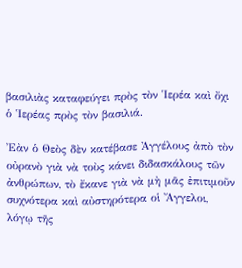βασιλιὰς καταφεύγει πρὸς τὸν Ἱερέα καὶ ὄχι ὁ Ἱερέας πρὸς τὸν βασιλιά.

Ἐὰν ὁ Θεὸς δὲν κατέβασε Ἀγγέλους ἀπὸ τὸν οὐρανὸ γιὰ νὰ τοὺς κάνει διδασκάλους τῶν ἀνθρώπων, τὸ ἔκανε γιὰ νὰ μὴ μᾶς ἐπιτιμοῦν συχνότερα καὶ αὐστηρότερα οἱ Ἄγγελοι, λόγῳ τῆς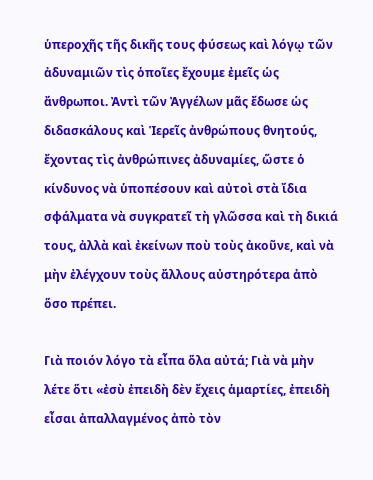ὑπεροχῆς τῆς δικῆς τους φύσεως καὶ λόγῳ τῶν ἀδυναμιῶν τὶς ὁποῖες ἔχουμε ἐμεῖς ὡς ἄνθρωποι. Ἀντὶ τῶν Ἀγγέλων μᾶς ἔδωσε ὡς διδασκάλους καὶ Ἱερεῖς ἀνθρώπους θνητούς, ἔχοντας τὶς ἀνθρώπινες ἀδυναμίες, ὥστε ὁ κίνδυνος νὰ ὑποπέσουν καὶ αὐτοὶ στὰ ἴδια σφάλματα νὰ συγκρατεῖ τὴ γλῶσσα καὶ τὴ δικιά τους, ἀλλὰ καὶ ἐκείνων ποὺ τοὺς ἀκοῦνε, καὶ νὰ μὴν ἐλέγχουν τοὺς ἄλλους αὐστηρότερα ἀπὸ ὅσο πρέπει.

Γιὰ ποιόν λόγο τὰ εἶπα ὅλα αὐτά; Γιὰ νὰ μὴν λέτε ὅτι «ἐσὺ ἐπειδὴ δὲν ἔχεις ἁμαρτίες, ἐπειδὴ εἶσαι ἀπαλλαγμένος ἀπὸ τὸν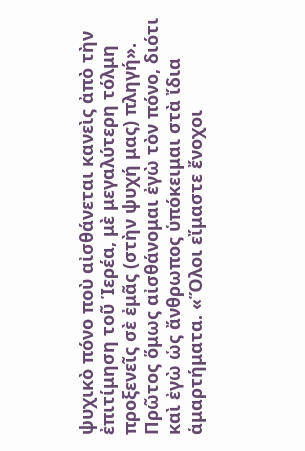ψυχικὸ πόνο ποὺ αἰσθάνεται κανεὶς ἀπὸ τὴν ἐπιτίμηση τοῦ Ἱερέα, μὲ μεγαλύτερη τόλμη προξενεῖς σὲ ἐμᾶς (στὴν ψυχή μας) πληγή». Πρῶτος ὅμως αἰσθάνομαι ἐγὼ τὸν πόνο, διότι καὶ ἐγὼ ὡς ἄνθρωπος ὑπόκειμαι στὰ ἴδια ἁμαρτήματα. «Ὅλοι εἴμαστε ἔνοχοι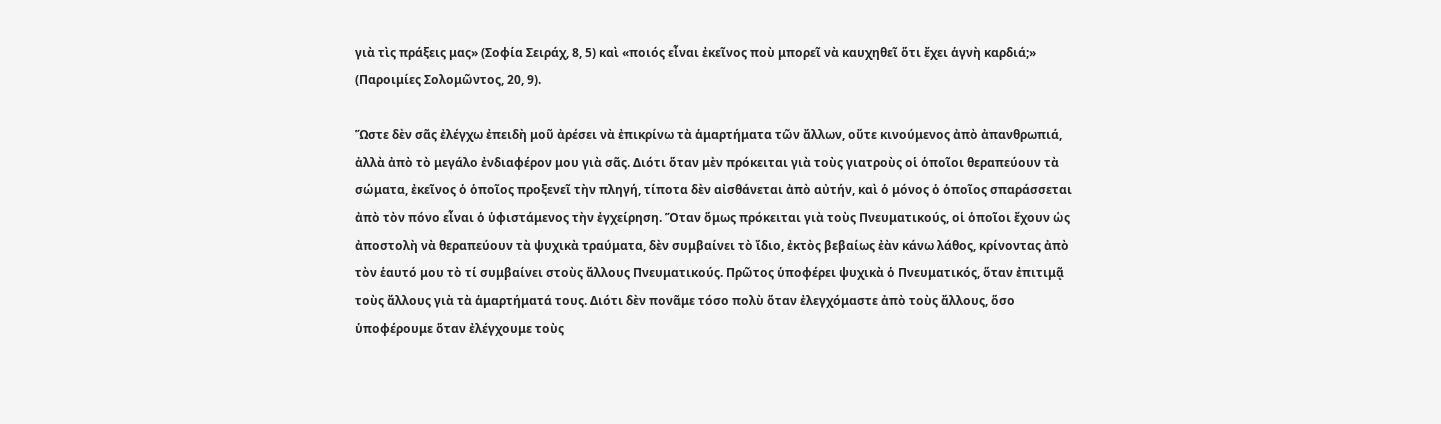γιὰ τὶς πράξεις μας» (Σοφία Σειράχ, 8, 5) καὶ «ποιός εἶναι ἐκεῖνος ποὺ μπορεῖ νὰ καυχηθεῖ ὅτι ἔχει ἁγνὴ καρδιά;» (Παροιμίες Σολομῶντος, 20, 9).

Ὥστε δὲν σᾶς ἐλέγχω ἐπειδὴ μοῦ ἀρέσει νὰ ἐπικρίνω τὰ ἁμαρτήματα τῶν ἄλλων, οὔτε κινούμενος ἀπὸ ἀπανθρωπιά, ἀλλὰ ἀπὸ τὸ μεγάλο ἐνδιαφέρον μου γιὰ σᾶς. Διότι ὅταν μὲν πρόκειται γιὰ τοὺς γιατροὺς οἱ ὁποῖοι θεραπεύουν τὰ σώματα, ἐκεῖνος ὁ ὁποῖος προξενεῖ τὴν πληγή, τίποτα δὲν αἰσθάνεται ἀπὸ αὐτήν, καὶ ὁ μόνος ὁ ὁποῖος σπαράσσεται ἀπὸ τὸν πόνο εἶναι ὁ ὑφιστάμενος τὴν ἐγχείρηση. Ὅταν ὅμως πρόκειται γιὰ τοὺς Πνευματικούς, οἱ ὁποῖοι ἔχουν ὡς ἀποστολὴ νὰ θεραπεύουν τὰ ψυχικὰ τραύματα, δὲν συμβαίνει τὸ ἴδιο, ἐκτὸς βεβαίως ἐὰν κάνω λάθος, κρίνοντας ἀπὸ τὸν ἑαυτό μου τὸ τί συμβαίνει στοὺς ἄλλους Πνευματικούς. Πρῶτος ὑποφέρει ψυχικὰ ὁ Πνευματικός, ὅταν ἐπιτιμᾷ τοὺς ἄλλους γιὰ τὰ ἁμαρτήματά τους. Διότι δὲν πονᾶμε τόσο πολὺ ὅταν ἐλεγχόμαστε ἀπὸ τοὺς ἄλλους, ὅσο ὑποφέρουμε ὅταν ἐλέγχουμε τοὺς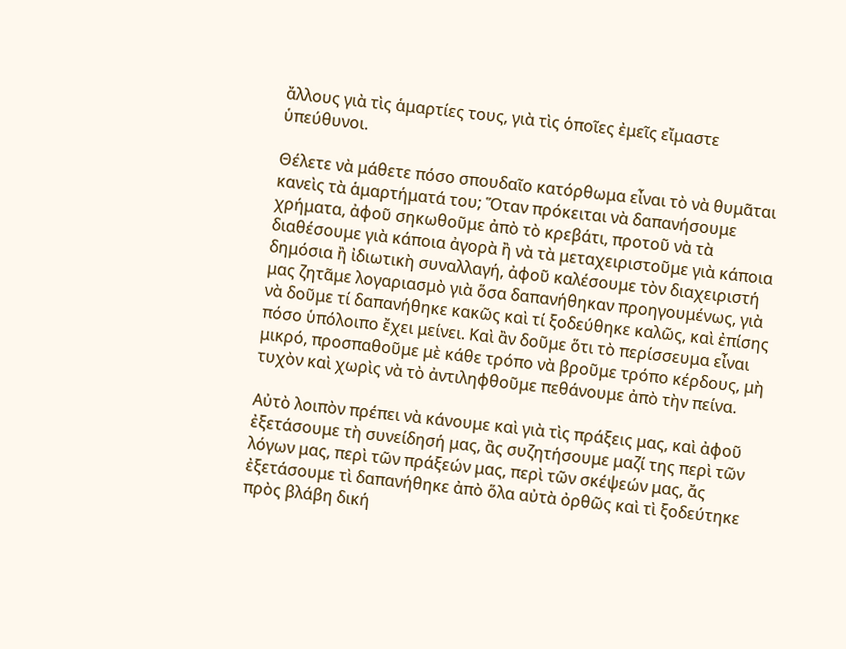ἄλλους γιὰ τὶς ἁμαρτίες τους, γιὰ τὶς ὁποῖες ἐμεῖς εἴμαστε ὑπεύθυνοι.

Θέλετε νὰ μάθετε πόσο σπουδαῖο κατόρθωμα εἶναι τὸ νὰ θυμᾶται κανεὶς τὰ ἁμαρτήματά του; Ὅταν πρόκειται νὰ δαπανήσουμε χρήματα, ἀφοῦ σηκωθοῦμε ἀπὸ τὸ κρεβάτι, προτοῦ νὰ τὰ διαθέσουμε γιὰ κάποια ἀγορὰ ἢ νὰ τὰ μεταχειριστοῦμε γιὰ κάποια δημόσια ἢ ἰδιωτικὴ συναλλαγή, ἀφοῦ καλέσουμε τὸν διαχειριστή μας ζητᾶμε λογαριασμὸ γιὰ ὅσα δαπανήθηκαν προηγουμένως, γιὰ νὰ δοῦμε τί δαπανήθηκε κακῶς καὶ τί ξοδεύθηκε καλῶς, καὶ ἐπίσης πόσο ὑπόλοιπο ἔχει μείνει. Καὶ ἂν δοῦμε ὅτι τὸ περίσσευμα εἶναι μικρό, προσπαθοῦμε μὲ κάθε τρόπο νὰ βροῦμε τρόπο κέρδους, μὴ τυχὸν καὶ χωρὶς νὰ τὸ ἀντιληφθοῦμε πεθάνουμε ἀπὸ τὴν πείνα.

Αὐτὸ λοιπὸν πρέπει νὰ κάνουμε καὶ γιὰ τὶς πράξεις μας, καὶ ἀφοῦ ἐξετάσουμε τὴ συνείδησή μας, ἂς συζητήσουμε μαζί της περὶ τῶν λόγων μας, περὶ τῶν πράξεών μας, περὶ τῶν σκέψεών μας, ἄς ἐξετάσουμε τὶ δαπανήθηκε ἀπὸ ὅλα αὐτὰ ὀρθῶς καὶ τὶ ξοδεύτηκε πρὸς βλάβη δική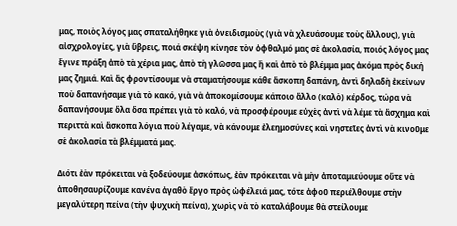μας, ποιὸς λόγος μας σπαταλήθηκε γιὰ ὀνειδισμοὺς (γιὰ νὰ χλευάσουμε τοὺς ἄλλους), γιὰ αἰσχρολογίες, γιὰ ὕβρεις, ποιά σκέψη κίνησε τὸν ὀφθαλμό μας σὲ ἀκολασία, ποιός λόγος μας ἔγινε πράξη ἀπὸ τὰ χέρια μας, ἀπὸ τὴ γλῶσσα μας ἢ καὶ ἀπὸ τὸ βλέμμα μας ἀκόμα πρὸς δική μας ζημιά. Καὶ ἄς φροντίσουμε νὰ σταματήσουμε κάθε ἄσκοπη δαπάνη, ἀντὶ δηλαδὴ ἐκείνων ποὺ δαπανήσαμε γιὰ τὸ κακό, γιὰ νὰ ἀποκομίσουμε κάποιο ἄλλο (καλὸ) κέρδος, τώρα νὰ δαπανήσουμε ὅλα ὅσα πρέπει γιὰ τὸ καλό, νὰ προσφέρουμε εὐχὲς ἀντὶ νὰ λέμε τὰ ἄσχημα καὶ περιττὰ καὶ ἄσκοπα λόγια ποὺ λέγαμε, νὰ κάνουμε ἐλεημοσύνες καὶ νηστεῖες ἀντὶ νὰ κινοῦμε σὲ ἀκολασία τὰ βλέμματά μας.

Διότι ἐὰν πρόκειται νὰ ξοδεύουμε ἀσκόπως, ἐὰν πρόκειται νὰ μὴν ἀποταμιεύουμε οὔτε νὰ ἀποθησαυρίζουμε κανένα ἀγαθὸ ἔργο πρὸς ὠφέλειά μας, τότε ἀφοῦ περιέλθουμε στὴν μεγαλύτερη πείνα (τὴν ψυχικὴ πείνα), χωρὶς νὰ τὸ καταλάβουμε θὰ στείλουμε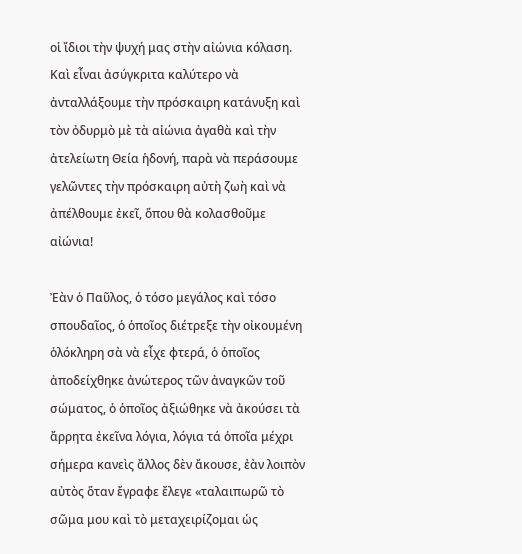οἱ ἴδιοι τὴν ψυχή μας στὴν αἰώνια κόλαση. Καὶ εἶναι ἀσύγκριτα καλύτερο νὰ ἀνταλλάξουμε τὴν πρόσκαιρη κατάνυξη καὶ τὸν ὀδυρμὸ μὲ τὰ αἰώνια ἀγαθὰ καὶ τὴν ἀτελείωτη Θεία ἡδονή, παρὰ νὰ περάσουμε γελῶντες τὴν πρόσκαιρη αὐτὴ ζωὴ καὶ νὰ ἀπέλθουμε ἐκεῖ, ὅπου θὰ κολασθοῦμε αἰώνια!

Ἐὰν ὁ Παῦλος, ὁ τόσο μεγάλος καὶ τόσο σπουδαῖος, ὁ ὁποῖος διέτρεξε τὴν οἰκουμένη ὁλόκληρη σὰ νὰ εἶχε φτερά, ὁ ὁποῖος ἀποδείχθηκε ἀνώτερος τῶν ἀναγκῶν τοῦ σώματος, ὁ ὁποῖος ἀξιώθηκε νὰ ἀκούσει τὰ ἄρρητα ἐκεῖνα λόγια, λόγια τά ὁποῖα μέχρι σήμερα κανεὶς ἄλλος δὲν ἄκουσε, ἐὰν λοιπὸν αὐτὸς ὅταν ἔγραφε ἔλεγε «ταλαιπωρῶ τὸ σῶμα μου καὶ τὸ μεταχειρίζομαι ὡς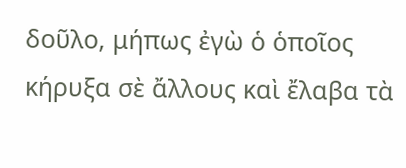δοῦλο, μήπως ἐγὼ ὁ ὁποῖος κήρυξα σὲ ἄλλους καὶ ἔλαβα τὰ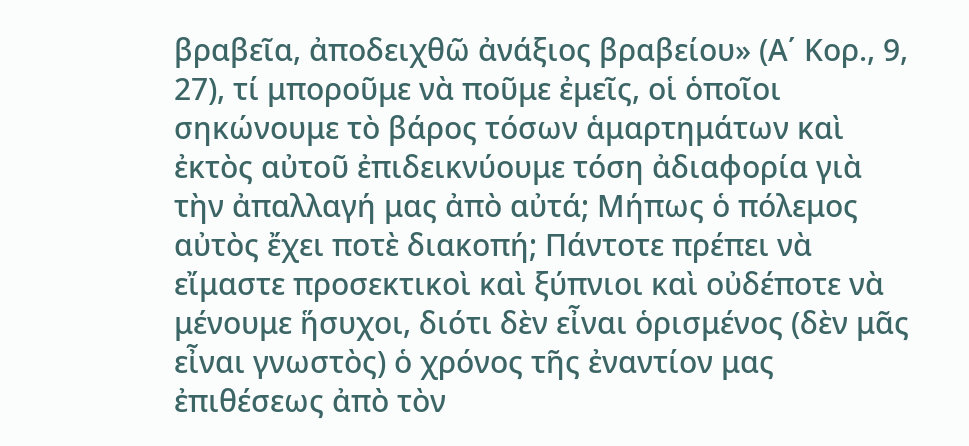βραβεῖα, ἀποδειχθῶ ἀνάξιος βραβείου» (Α΄ Κορ., 9, 27), τί μποροῦμε νὰ ποῦμε ἐμεῖς, οἱ ὁποῖοι σηκώνουμε τὸ βάρος τόσων ἁμαρτημάτων καὶ ἐκτὸς αὐτοῦ ἐπιδεικνύουμε τόση ἀδιαφορία γιὰ τὴν ἀπαλλαγή μας ἀπὸ αὐτά; Μήπως ὁ πόλεμος αὐτὸς ἔχει ποτὲ διακοπή; Πάντοτε πρέπει νὰ εἴμαστε προσεκτικοὶ καὶ ξύπνιοι καὶ οὐδέποτε νὰ μένουμε ἥσυχοι, διότι δὲν εἶναι ὁρισμένος (δὲν μᾶς εἶναι γνωστὸς) ὁ χρόνος τῆς ἐναντίον μας ἐπιθέσεως ἀπὸ τὸν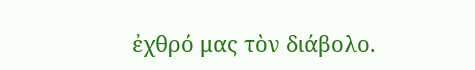ἐχθρό μας τὸν διάβολο.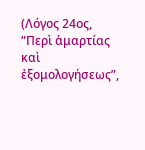(Λόγος 24ος, “Περὶ ἁμαρτίας καὶ ἐξομολογήσεως”,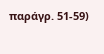παράγρ. 51-59)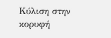Κύλιση στην κορυφή